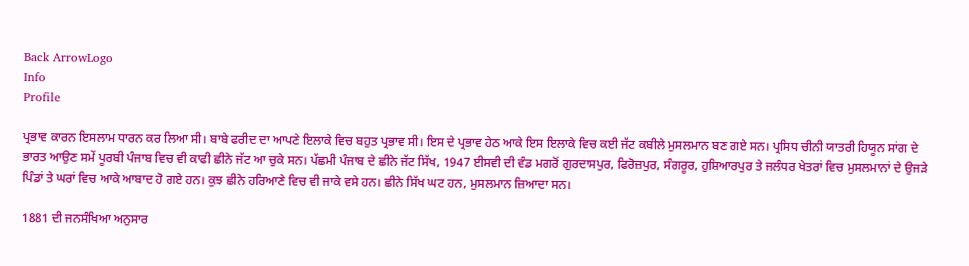Back ArrowLogo
Info
Profile

ਪ੍ਰਭਾਵ ਕਾਰਨ ਇਸਲਾਮ ਧਾਰਨ ਕਰ ਲਿਆ ਸੀ। ਬਾਬੇ ਫਰੀਦ ਦਾ ਆਪਣੇ ਇਲਾਕੇ ਵਿਚ ਬਹੁਤ ਪ੍ਰਭਾਵ ਸੀ। ਇਸ ਦੇ ਪ੍ਰਭਾਵ ਹੇਠ ਆਕੇ ਇਸ ਇਲਾਕੇ ਵਿਚ ਕਈ ਜੱਟ ਕਬੀਲੇ ਮੁਸਲਮਾਨ ਬਣ ਗਏ ਸਨ। ਪ੍ਰਸਿਧ ਚੀਨੀ ਯਾਤਰੀ ਹਿਯੂਨ ਸਾਂਗ ਦੇ ਭਾਰਤ ਆਉਣ ਸਮੇਂ ਪੂਰਬੀ ਪੰਜਾਬ ਵਿਚ ਵੀ ਕਾਫੀ ਛੀਨੇ ਜੱਟ ਆ ਚੁਕੇ ਸਨ। ਪੱਛਮੀ ਪੰਜਾਬ ਦੇ ਛੀਨੇ ਜੱਟ ਸਿੱਖ, 1947 ਈਸਵੀ ਦੀ ਵੰਡ ਮਗਰੋਂ ਗੁਰਦਾਸਪੁਰ, ਫਿਰੋਜ਼ਪੁਰ, ਸੰਗਰੂਰ, ਹੁਸ਼ਿਆਰਪੁਰ ਤੇ ਜਲੰਧਰ ਖੇਤਰਾਂ ਵਿਚ ਮੁਸਲਮਾਨਾਂ ਦੇ ਉਜੜੇ ਪਿੰਡਾਂ ਤੇ ਘਰਾਂ ਵਿਚ ਆਕੇ ਆਬਾਦ ਹੋ ਗਏ ਹਨ। ਕੁਝ ਛੀਨੇ ਹਰਿਆਣੇ ਵਿਚ ਵੀ ਜਾਕੇ ਵਸੇ ਹਨ। ਛੀਨੇ ਸਿੱਖ ਘਟ ਹਨ, ਮੁਸਲਮਾਨ ਜ਼ਿਆਦਾ ਸਨ।

1881 ਦੀ ਜਨਸੰਖਿਆ ਅਨੁਸਾਰ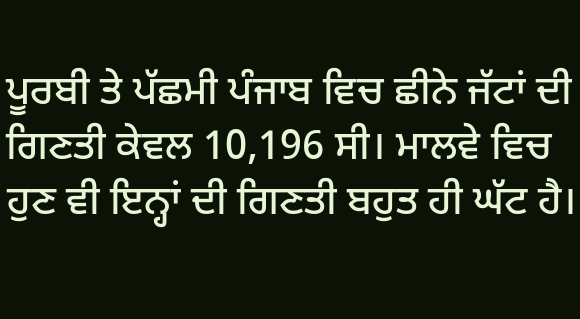ਪੂਰਬੀ ਤੇ ਪੱਛਮੀ ਪੰਜਾਬ ਵਿਚ ਛੀਨੇ ਜੱਟਾਂ ਦੀ ਗਿਣਤੀ ਕੇਵਲ 10,196 ਸੀ। ਮਾਲਵੇ ਵਿਚ ਹੁਣ ਵੀ ਇਨ੍ਹਾਂ ਦੀ ਗਿਣਤੀ ਬਹੁਤ ਹੀ ਘੱਟ ਹੈ।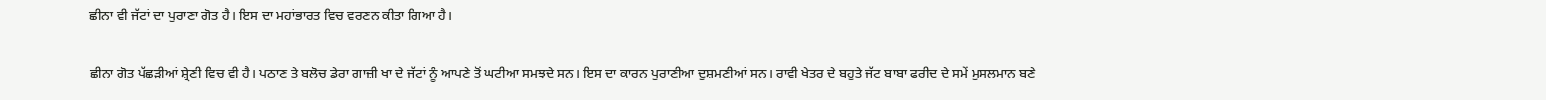ਛੀਨਾ ਵੀ ਜੱਟਾਂ ਦਾ ਪੁਰਾਣਾ ਗੋਤ ਹੈ। ਇਸ ਦਾ ਮਹਾਂਭਾਰਤ ਵਿਚ ਵਰਣਨ ਕੀਤਾ ਗਿਆ ਹੈ।

ਛੀਨਾ ਗੋਤ ਪੱਛੜੀਆਂ ਸ਼੍ਰੇਣੀ ਵਿਚ ਵੀ ਹੈ। ਪਠਾਣ ਤੇ ਬਲੋਚ ਡੇਰਾ ਗਾਜ਼ੀ ਖਾ ਦੇ ਜੱਟਾਂ ਨੂੰ ਆਪਣੇ ਤੋਂ ਘਟੀਆ ਸਮਝਦੇ ਸਨ। ਇਸ ਦਾ ਕਾਰਨ ਪੁਰਾਣੀਆ ਦੁਸ਼ਮਣੀਆਂ ਸਨ। ਰਾਵੀ ਖੇਤਰ ਦੇ ਬਹੁਤੇ ਜੱਟ ਬਾਬਾ ਫਰੀਦ ਦੇ ਸਮੇਂ ਮੁਸਲਮਾਨ ਬਣੇ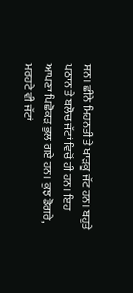ਸਨ। ਛੀਨੇ ਮਿਹਨਤੀ ਤੇ ਖਾੜਕੂ ਜੱਟ ਹਨ। ਬਹੁਤੇ ਪਠਾਨ ਤੇ ਬਲੋਚ ਜੱਟਾਂ ਵਿਚੋਂ ਹੀ ਹਨ। ਇਹ ਆਪਣਾ ਪਿਛੋਕੜ ਭੁਲ ਗਏ ਹਨ। ਕੁਝ ਡੋਗਰੇ, ਮਰਹਟੇ ਵੀ ਜੱਟਾਂ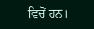ਵਿਚੋਂ ਹਨ।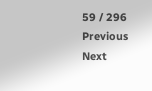59 / 296
Previous
Next